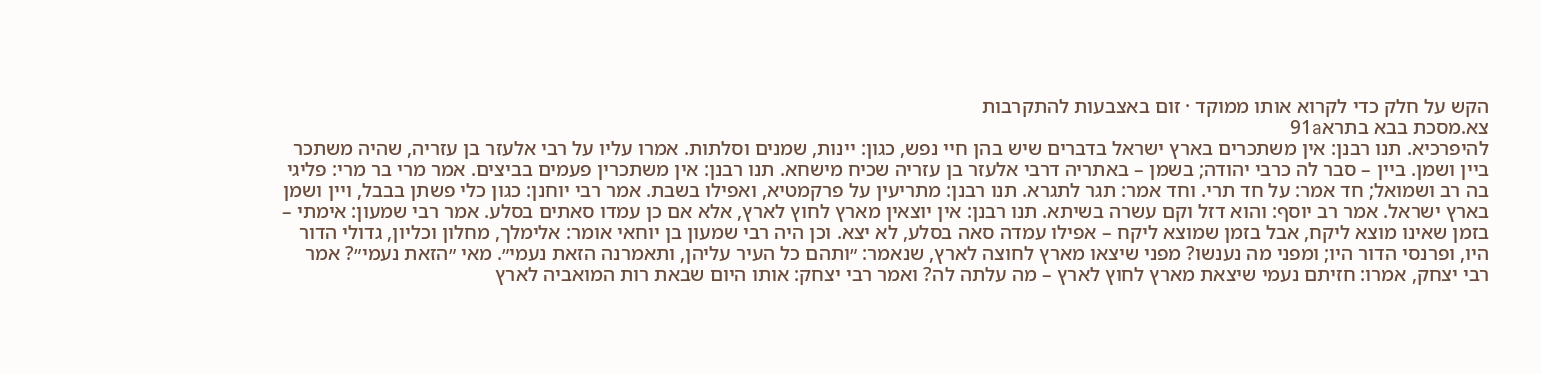הקש על חלק כדי לקרוא אותו ממוקד · זום באצבעות להתקרבות
צא.מסכת בבא בתרא91a
להיפרכיא. תנו רבנן: אין משתכרים בארץ ישראל בדברים שיש בהן חיי נפש, כגון: יינות, שמנים וסלתות. אמרו עליו על רבי אלעזר בן עזריה, שהיה משתכר ביין ושמן. ביין – סבר לה כרבי יהודה; בשמן – באתריה דרבי אלעזר בן עזריה שכיח מישחא. תנו רבנן: אין משתכרין פעמים בביצים. אמר מרי בר מרי: פליגי בה רב ושמואל; חד אמר: על חד תרי. וחד אמר: תגר לתגרא. תנו רבנן: מתריעין על פרקמטיא, ואפילו בשבת. אמר רבי יוחנן: כגון כלי פשתן בבבל, ויין ושמן בארץ ישראל. אמר רב יוסף: והוא דזל וקם עשרה בשיתא. תנו רבנן: אין יוצאין מארץ לחוץ לארץ, אלא אם כן עמדו סאתים בסלע. אמר רבי שמעון: אימתי – בזמן שאינו מוצא ליקח, אבל בזמן שמוצא ליקח – אפילו עמדה סאה בסלע, לא יצא. וכן היה רבי שמעון בן יוחאי אומר: אלימלך, מחלון וכליון, גדולי הדור היו, ופרנסי הדור היו; ומפני מה נענשו? מפני שיצאו מארץ לחוצה לארץ, שנאמר: ״ותהם כל העיר עליהן, ותאמרנה הזאת נעמי״. מאי ״הזאת נעמי״? אמר רבי יצחק, אמרו: חזיתם נעמי שיצאת מארץ לחוץ לארץ – מה עלתה לה? ואמר רבי יצחק: אותו היום שבאת רות המואביה לארץ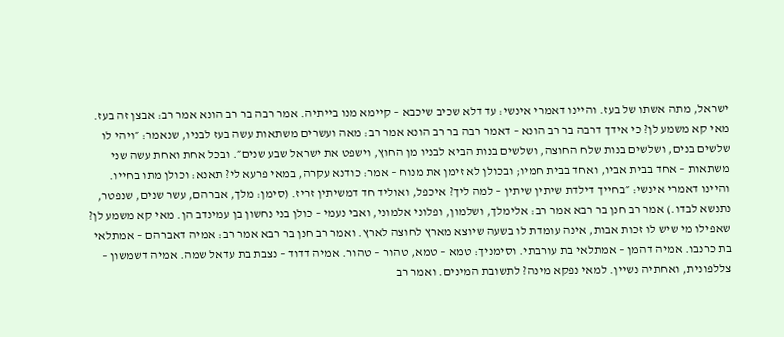ישראל, מתה אשתו של בעז. והיינו דאמרי אינשי: עד דלא שכיב שיכבא – קיימא מנו בייתיה. אמר רבה בר רב הונא אמר רב: אבצן זה בעז. מאי קא משמע לן? כי אידך דרבה בר רב הונא – דאמר רבה בר רב הונא אמר רב: מאה ועשרים משתאות עשה בעז לבניו, שנאמר: ״ויהי לו שלשים בנים, ושלשים בנות שלח החוצה, ושלשים בנות הביא לבניו מן החוץ, וישפט את ישראל שבע שנים״. ובכל אחת ואחת עשה שני משתאות – אחד בבית אביו, ואחד בבית חמיו; ובכולן לא זימן את מנוח – אמר: כודנא עקרה, במאי פרעא לי? תאנא: וכולן מתו בחייו. והיינו דאמרי אינשי: ״בחייך דילדת שיתין שיתין – למה ליך? איכפל, ואוליד חד דמשיתין זריז. (סימן: מלך, אברהם, עשר שנים, שנפטר, נתנשא לבדו.) אמר רב חנן בר רבא אמר רב: אלימלך, ושלמון, ופלוני אלמוני, ואבי נעמי – כולן בני נחשון בן עמינדב הן. מאי קא משמע לן? שאפילו מי שיש לו זכות אבות, אינה עומדת לו בשעה שיוצא מארץ לחוצה לארץ. ואמר רב חנן בר רבא אמר רב: אמיה דאברהם – אמתלאי בת כרנבו. אמיה דהמן – אמתלאי בת עורבתי. וסימניך: טמא – טמא, טהור – טהור. אמיה דדוד – נצבת בת עדאל שמה. אמיה דשמשון – צללפונית, ואחתיה נשיין. למאי נפקא מינה? לתשובת המינים. ואמר רב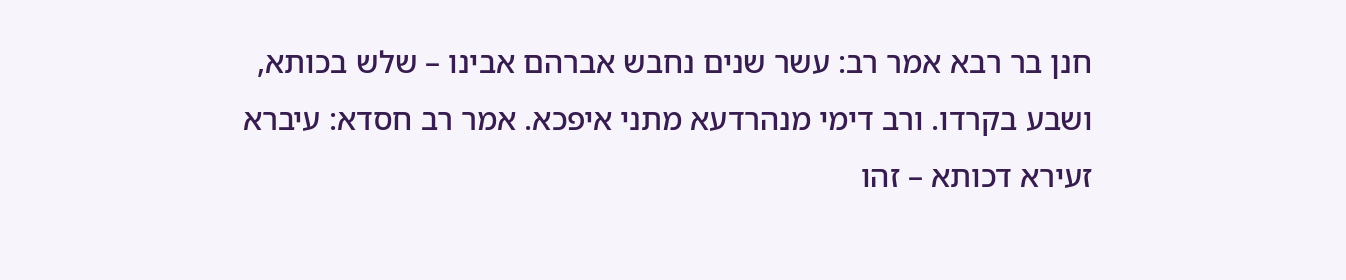חנן בר רבא אמר רב: עשר שנים נחבש אברהם אבינו – שלש בכותא, ושבע בקרדו. ורב דימי מנהרדעא מתני איפכא. אמר רב חסדא: עיברא זעירא דכותא – זהו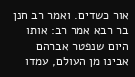אור כשדים. ואמר רב חנן בר רבא אמר רב: אותו היום שנפטר אברהם אבינו מן העולם, עמדו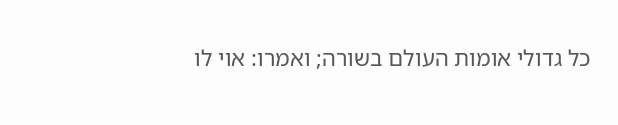כל גדולי אומות העולם בשורה; ואמרו: אוי לו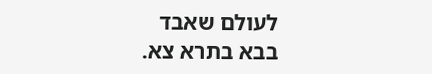לעולם שאבד
בבא בתרא צא.